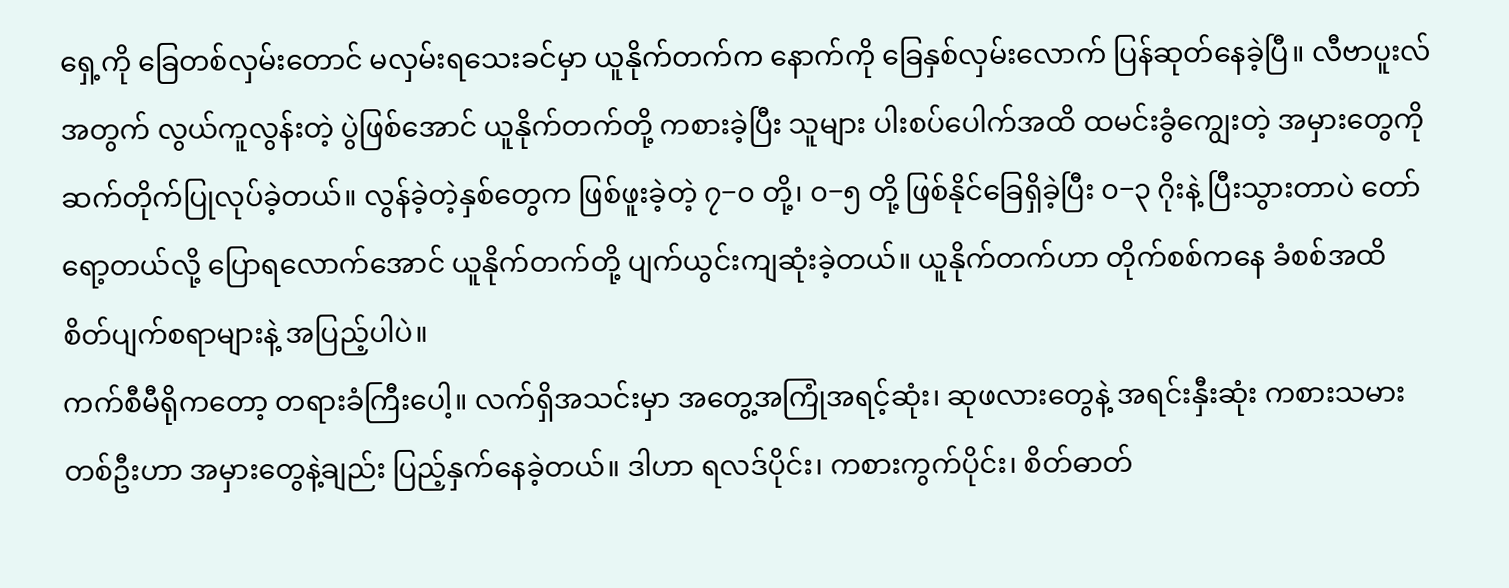ရှေ့ကို ခြေတစ်လှမ်းတောင် မလှမ်းရသေးခင်မှာ ယူနိုက်တက်က နောက်ကို ခြေနှစ်လှမ်းလောက် ပြန်ဆုတ်နေခဲ့ပြီ။ လီဗာပူးလ်အတွက် လွယ်ကူလွန်းတဲ့ ပွဲဖြစ်အောင် ယူနိုက်တက်တို့ ကစားခဲ့ပြီး သူများ ပါးစပ်ပေါက်အထိ ထမင်းခွံကျွေးတဲ့ အမှားတွေကို ဆက်တိုက်ပြုလုပ်ခဲ့တယ်။ လွန်ခဲ့တဲ့နှစ်တွေက ဖြစ်ဖူးခဲ့တဲ့ ၇−၀ တို့၊ ၀−၅ တို့ ဖြစ်နိုင်ခြေရှိခဲ့ပြီး ၀−၃ ဂိုးနဲ့ ပြီးသွားတာပဲ တော်ရော့တယ်လို့ ပြောရလောက်အောင် ယူနိုက်တက်တို့ ပျက်ယွင်းကျဆုံးခဲ့တယ်။ ယူနိုက်တက်ဟာ တိုက်စစ်ကနေ ခံစစ်အထိ စိတ်ပျက်စရာများနဲ့ အပြည့်ပါပဲ။
ကက်စီမီရိုကတော့ တရားခံကြီးပေါ့။ လက်ရှိအသင်းမှာ အတွေ့အကြုံအရင့်ဆုံး၊ ဆုဖလားတွေနဲ့ အရင်းနှီးဆုံး ကစားသမားတစ်ဦးဟာ အမှားတွေနဲ့ချည်း ပြည့်နှက်နေခဲ့တယ်။ ဒါဟာ ရလဒ်ပိုင်း၊ ကစားကွက်ပိုင်း၊ စိတ်ဓာတ်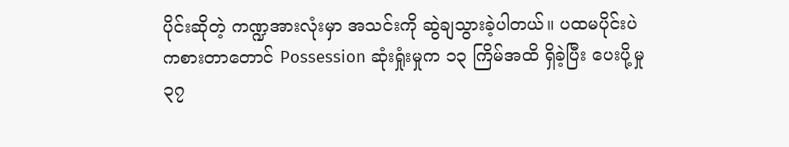ပိုင်းဆိုတဲ့ ကဏ္ဍအားလုံးမှာ အသင်းကို ဆွဲချသွားခဲ့ပါတယ်။ ပထမပိုင်းပဲ ကစားတာတောင် Possession ဆုံးရှုံးမှုက ၁၃ ကြိမ်အထိ ရှိခဲ့ပြီး ပေးပို့မှု ၃၇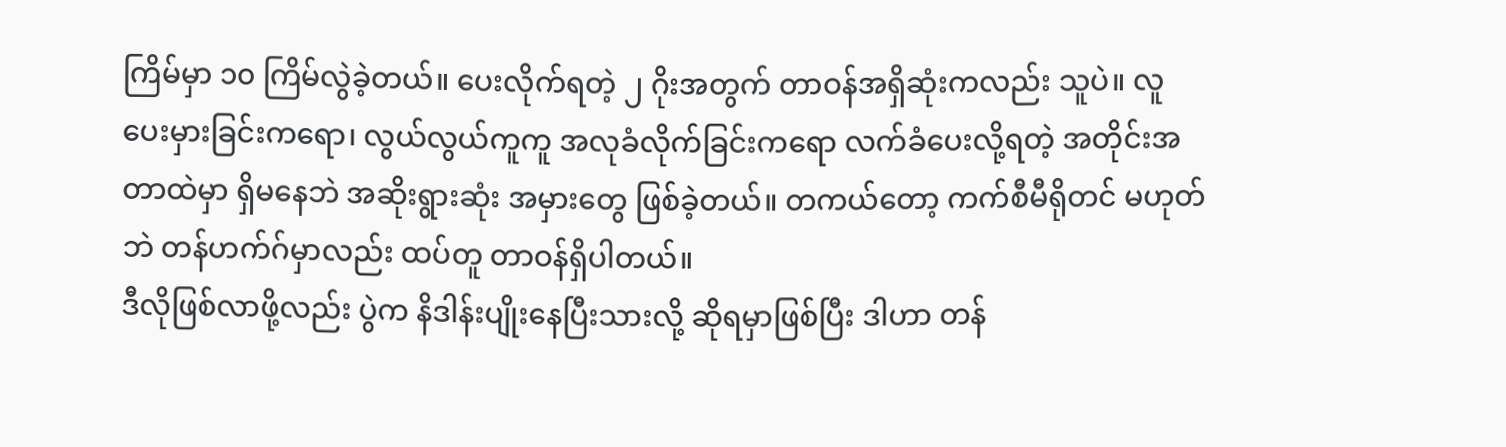ကြိမ်မှာ ၁၀ ကြိမ်လွဲခဲ့တယ်။ ပေးလိုက်ရတဲ့ ၂ ဂိုးအတွက် တာဝန်အရှိဆုံးကလည်း သူပဲ။ လူပေးမှားခြင်းကရော၊ လွယ်လွယ်ကူကူ အလုခံလိုက်ခြင်းကရော လက်ခံပေးလို့ရတဲ့ အတိုင်းအတာထဲမှာ ရှိမနေဘဲ အဆိုးရွားဆုံး အမှားတွေ ဖြစ်ခဲ့တယ်။ တကယ်တော့ ကက်စီမီရိုတင် မဟုတ်ဘဲ တန်ဟက်ဂ်မှာလည်း ထပ်တူ တာဝန်ရှိပါတယ်။
ဒီလိုဖြစ်လာဖို့လည်း ပွဲက နိဒါန်းပျိုးနေပြီးသားလို့ ဆိုရမှာဖြစ်ပြီး ဒါဟာ တန်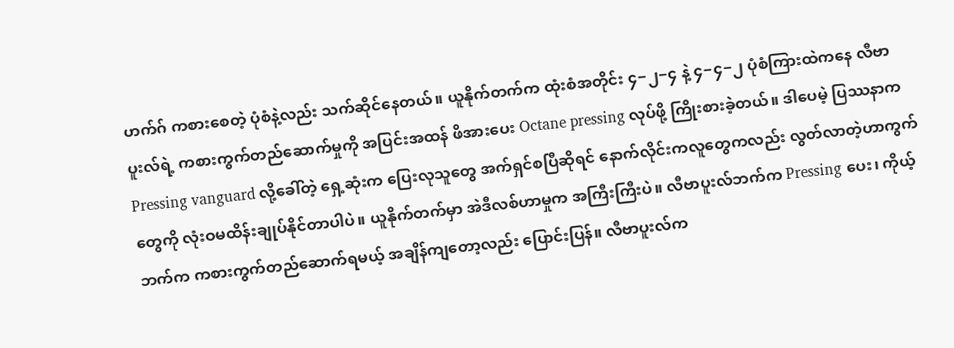ဟက်ဂ် ကစားစေတဲ့ ပုံစံနဲ့လည်း သက်ဆိုင်နေတယ်။ ယူနိုက်တက်က ထုံးစံအတိုင်း ၄−၂−၄ နဲ့ ၄−၄−၂ ပုံစံကြားထဲကနေ လီဗာပူးလ်ရဲ့ ကစားကွက်တည်ဆောက်မှုကို အပြင်းအထန် ဖိအားပေး Octane pressing လုပ်ဖို့ ကြိုးစားခဲ့တယ်။ ဒါပေမဲ့ ပြဿနာက Pressing vanguard လို့ခေါ်တဲ့ ရှေ့ဆုံးက ပြေးလုသူတွေ အက်ရှင်စပြီဆိုရင် နောက်လိုင်းကလူတွေကလည်း လွတ်လာတဲ့ဟာကွက်တွေကို လုံးဝမထိန်းချုပ်နိုင်တာပါပဲ။ ယူနိုက်တက်မှာ အဲဒီလစ်ဟာမှုက အကြီးကြီးပဲ။ လီဗာပူးလ်ဘက်က Pressing ပေး၊ ကိုယ့်ဘက်က ကစားကွက်တည်ဆောက်ရမယ့် အချိန်ကျတော့လည်း ပြောင်းပြန်။ လီဗာပူးလ်က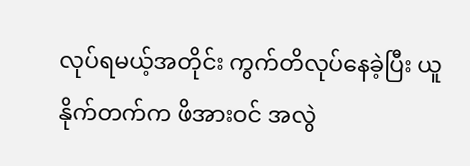လုပ်ရမယ့်အတိုင်း ကွက်တိလုပ်နေခဲ့ပြီး ယူနိုက်တက်က ဖိအားဝင် အလွဲ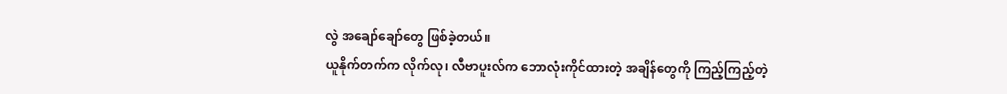လွဲ အချော်ချော်တွေ ဖြစ်ခဲ့တယ်။
ယူနိုက်တက်က လိုက်လု၊ လီဗာပူးလ်က ဘောလုံးကိုင်ထားတဲ့ အချိန်တွေကို ကြည့်ကြည့်တဲ့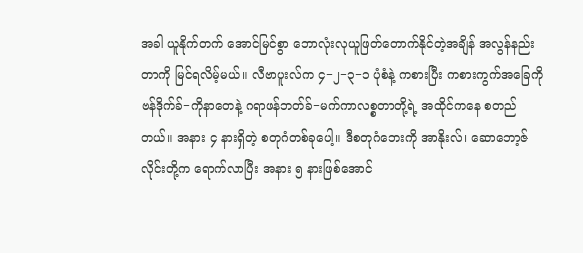အခါ ယူနိုက်တက် အောင်မြင်စွာ ဘောလုံးလုယူဖြတ်တောက်နိုင်တဲ့အချိန် အလွန်နည်းတာကို မြင်ရလိမ့်မယ်။ လီဗာပူးလ်က ၄−၂−၃−၁ ပုံစံနဲ့ ကစားပြီး ကစားကွက်အခြေကို ဗန်ဒိုက်ခ်−ကိုနာတေနဲ့ ဂရာဖန်ဘတ်ခ်−မက်ကာလစ္စတာတို့ရဲ့ အထိုင်ကနေ စတည်တယ်။ အနား ၄ နားရှိတဲ့ စတုဂံတစ်ခုပေါ့။ ဒီစတုဂံဘေးကို အာနိုးလ်၊ ဆောဘော့ဇ်လိုင်းတို့က ရောက်လာပြီး အနား ၅ နားဖြစ်အောင်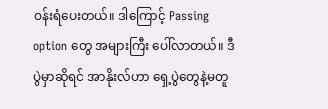ဝန်းရံပေးတယ်။ ဒါကြောင့် Passing option တွေ အများကြီး ပေါ်လာတယ်။ ဒီပွဲမှာဆိုရင် အာနိုးလ်ဟာ ရှေ့ပွဲတွေနဲ့မတူ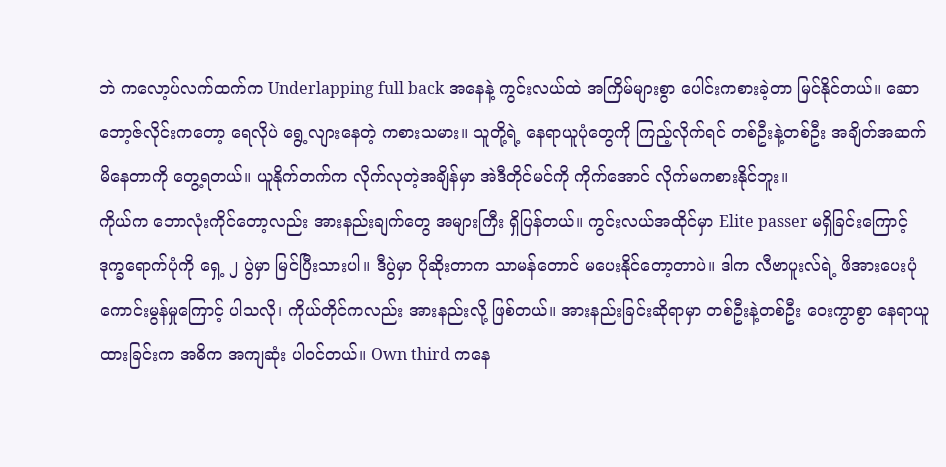ဘဲ ကလော့ပ်လက်ထက်က Underlapping full back အနေနဲ့ ကွင်းလယ်ထဲ အကြိမ်များစွာ ပေါင်းကစားခဲ့တာ မြင်နိုင်တယ်။ ဆောဘော့ဇ်လိုင်းကတော့ ရေလိုပဲ ရွေ့လျားနေတဲ့ ကစားသမား။ သူတို့ရဲ့ နေရာယူပုံတွေကို ကြည့်လိုက်ရင် တစ်ဦးနဲ့တစ်ဦး အချိတ်အဆက်မိနေတာကို တွေ့ရတယ်။ ယူနိုက်တက်က လိုက်လုတဲ့အချိန်မှာ အဲဒီတိုင်မင်ကို ကိုက်အောင် လိုက်မကစားနိုင်ဘူး။
ကိုယ်က ဘောလုံးကိုင်တော့လည်း အားနည်းချက်တွေ အများကြီး ရှိပြန်တယ်။ ကွင်းလယ်အထိုင်မှာ Elite passer မရှိခြင်းကြောင့် ဒုက္ခရောက်ပုံကို ရှေ့ ၂ ပွဲမှာ မြင်ပြီးသားပါ။ ဒီပွဲမှာ ပိုဆိုးတာက သာမန်တောင် မပေးနိုင်တော့တာပဲ။ ဒါက လီဗာပူးလ်ရဲ့ ဖိအားပေးပုံကောင်းမွန်မှုကြောင့် ပါသလို၊ ကိုယ်တိုင်ကလည်း အားနည်းလို့ ဖြစ်တယ်။ အားနည်းခြင်းဆိုရာမှာ တစ်ဦးနဲ့တစ်ဦး ဝေးကွာစွာ နေရာယူထားခြင်းက အဓိက အကျဆုံး ပါဝင်တယ်။ Own third ကနေ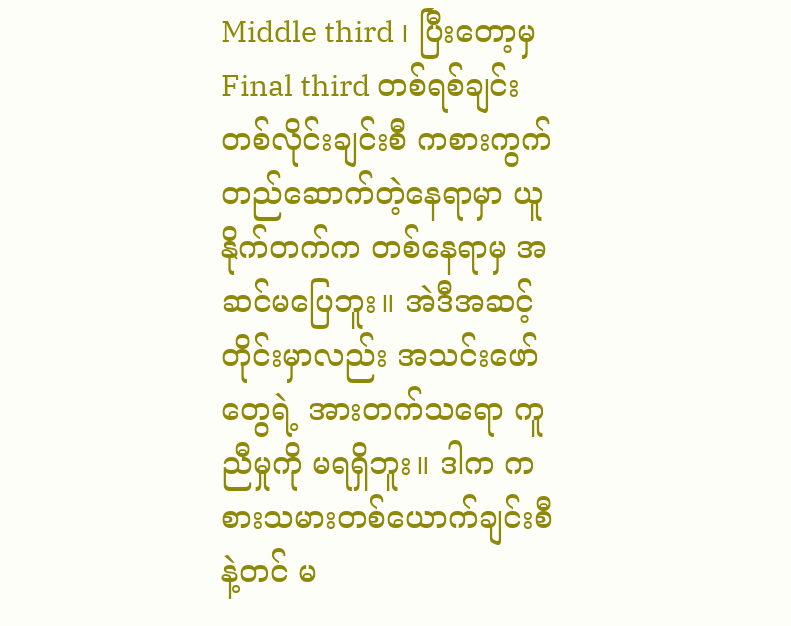Middle third ၊ ပြီးတော့မှ Final third တစ်ရစ်ချင်း တစ်လိုင်းချင်းစီ ကစားကွက်တည်ဆောက်တဲ့နေရာမှာ ယူနိုက်တက်က တစ်နေရာမှ အဆင်မပြေဘူး။ အဲဒီအဆင့်တိုင်းမှာလည်း အသင်းဖော်တွေရဲ့ အားတက်သရော ကူညီမှုကို မရရှိဘူး။ ဒါက ကစားသမားတစ်ယောက်ချင်းစီနဲ့တင် မ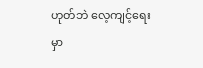ဟုတ်ဘဲ လေ့ကျင့်ရေးမှာ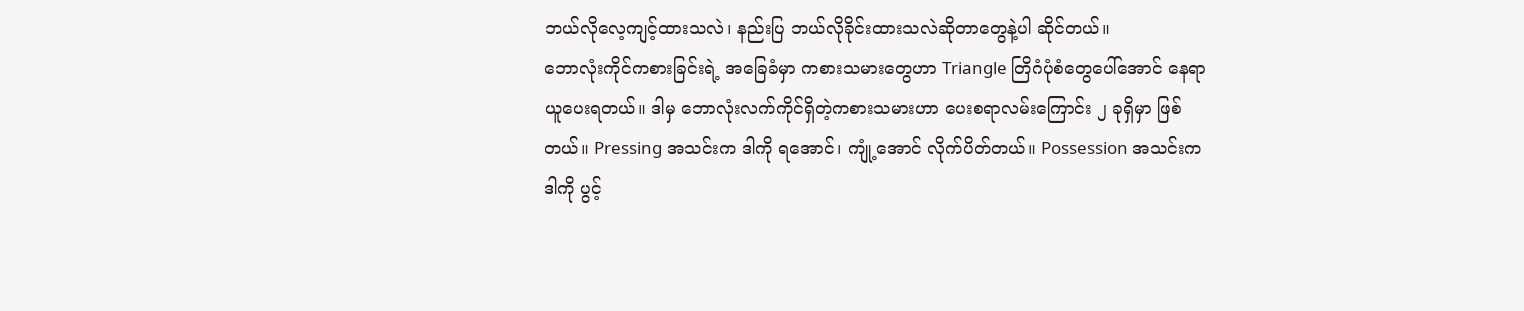ဘယ်လိုလေ့ကျင့်ထားသလဲ၊ နည်းပြ ဘယ်လိုခိုင်းထားသလဲဆိုတာတွေနဲ့ပါ ဆိုင်တယ်။
ဘောလုံးကိုင်ကစားခြင်းရဲ့ အခြေခံမှာ ကစားသမားတွေဟာ Triangle တြိဂံပုံစံတွေပေါ်အောင် နေရာယူပေးရတယ်။ ဒါမှ ဘောလုံးလက်ကိုင်ရှိတဲ့ကစားသမားဟာ ပေးစရာလမ်းကြောင်း ၂ ခုရှိမှာ ဖြစ်တယ်။ Pressing အသင်းက ဒါကို ရအောင်၊ ကျုံ့အောင် လိုက်ပိတ်တယ်။ Possession အသင်းက ဒါကို ပွင့်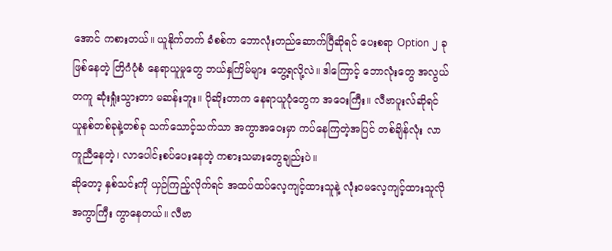အောင် ကစားတယ်။ ယူနိုက်တက် ခံစစ်က ဘောလုံးတည်ဆောက်ပြီဆိုရင် ပေးစရာ Option ၂ ခုဖြစ်နေတဲ့ တြိဂံပုံစံ နေရာယူမှုတွေ ဘယ်နှကြိမ်များ တွေ့ရလို့လဲ။ ဒါကြောင့် ဘောလုံးတွေ အလွယ်တကူ ဆုံးရှုံးသွားတာ မဆန်းဘူး။ ပိုဆိုးတာက နေရာယူပုံတွေက အဝေးကြီး။ လီဗာပူးလ်ဆိုရင် ယူနစ်တစ်ခုနဲ့တစ်ခု သက်သောင့်သက်သာ အကွာအဝေးမှာ ကပ်နေကြတဲ့အပြင် တစ်ချိန်လုံး လာကူညီနေတဲ့၊ လာပေါင်းစပ်ပေးနေတဲ့ ကစားသမားတွေချည်းပဲ။
ဆိုတော့ နှစ်သင်းကို ယှဉ်ကြည့်လိုက်ရင် အထပ်ထပ်လေ့ကျင့်ထားသူနဲ့ လုံးဝမလေ့ကျင့်ထားသူလို အကွာကြီး ကွာနေတယ်။ လီဗာ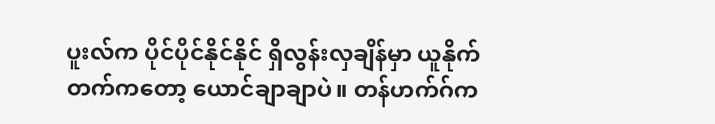ပူးလ်က ပိုင်ပိုင်နိုင်နိုင် ရှိလွန်းလှချိန်မှာ ယူနိုက်တက်ကတော့ ယောင်ချာချာပဲ။ တန်ဟက်ဂ်က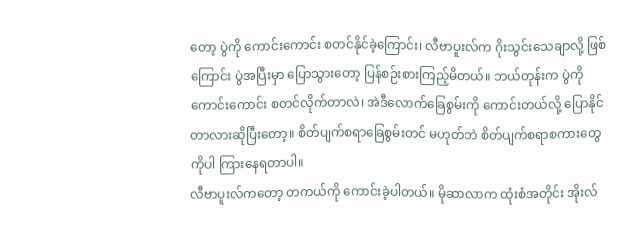တော့ ပွဲကို ကောင်းကောင်း စတင်နိုင်ခဲ့ကြောင်း၊ လီဗာပူးလ်က ဂိုးသွင်းသေချာလို့ ဖြစ်ကြောင်း ပွဲအပြီးမှာ ပြောသွားတော့ ပြန်စဉ်းစားကြည့်မိတယ်။ ဘယ်တုန်းက ပွဲကို ကောင်းကောင်း စတင်လိုက်တာလဲ၊ အဲဒီလောက်ခြေစွမ်းကို ကောင်းတယ်လို့ ပြောနိုင်တာလားဆိုပြီးတော့။ စိတ်ပျက်စရာခြေစွမ်းတင် မဟုတ်ဘဲ စိတ်ပျက်စရာစကားတွေကိုပါ ကြားနေရတာပါ။
လီဗာပူးလ်ကတော့ တကယ်ကို ကောင်းခဲ့ပါတယ်။ မိုဆာလာက ထုံးစံအတိုင်း အိုးလ်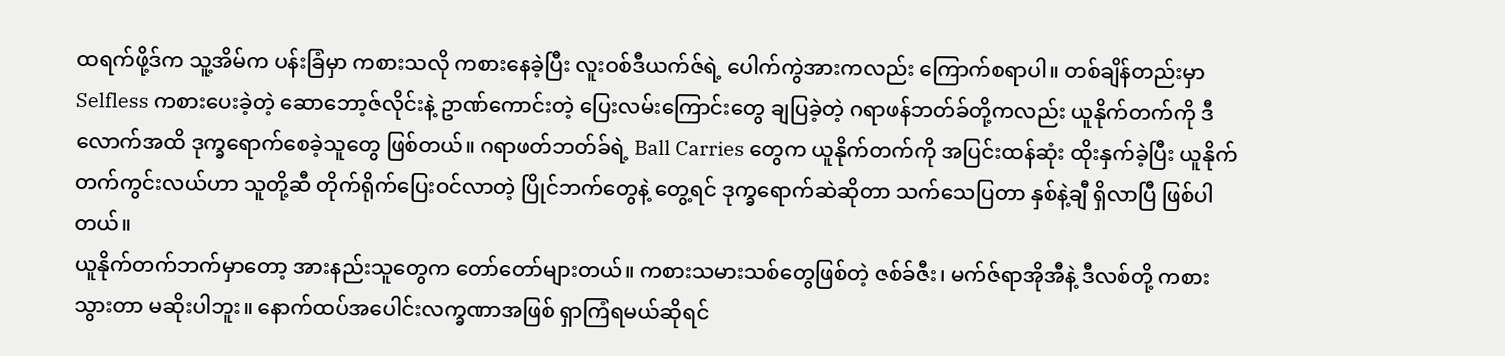ထရက်ဖို့ဒ်က သူ့အိမ်က ပန်းခြံမှာ ကစားသလို ကစားနေခဲ့ပြီး လူးဝစ်ဒီယက်ဇ်ရဲ့ ပေါက်ကွဲအားကလည်း ကြောက်စရာပါ။ တစ်ချိန်တည်းမှာ Selfless ကစားပေးခဲ့တဲ့ ဆောဘော့ဇ်လိုင်းနဲ့ ဥာဏ်ကောင်းတဲ့ ပြေးလမ်းကြောင်းတွေ ချပြခဲ့တဲ့ ဂရာဖန်ဘတ်ခ်တို့ကလည်း ယူနိုက်တက်ကို ဒီလောက်အထိ ဒုက္ခရောက်စေခဲ့သူတွေ ဖြစ်တယ်။ ဂရာဖတ်ဘတ်ခ်ရဲ့ Ball Carries တွေက ယူနိုက်တက်ကို အပြင်းထန်ဆုံး ထိုးနှက်ခဲ့ပြီး ယူနိုက်တက်ကွင်းလယ်ဟာ သူတို့ဆီ တိုက်ရိုက်ပြေးဝင်လာတဲ့ ပြိုင်ဘက်တွေနဲ့ တွေ့ရင် ဒုက္ခရောက်ဆဲဆိုတာ သက်သေပြတာ နှစ်နဲ့ချီ ရှိလာပြီ ဖြစ်ပါတယ်။
ယူနိုက်တက်ဘက်မှာတော့ အားနည်းသူတွေက တော်တော်များတယ်။ ကစားသမားသစ်တွေဖြစ်တဲ့ ဇစ်ခ်ဇီး၊ မက်ဇ်ရာအိုအီနဲ့ ဒီလစ်တို့ ကစားသွားတာ မဆိုးပါဘူး။ နောက်ထပ်အပေါင်းလက္ခဏာအဖြစ် ရှာကြံရမယ်ဆိုရင်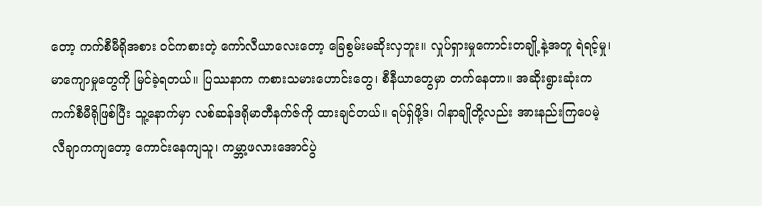တော့ ကက်စီမီရိုအစား ဝင်ကစားတဲ့ ကော်လီယာလေးတော့ ခြေစွမ်းမဆိုးလှဘူး။ လှုပ်ရှားမှုကောင်းတချို့နဲ့အတူ ရဲရင့်မှု၊ မာကျောမှုတွေကို မြင်ခဲ့ရတယ်။ ပြဿနာက ကစားသမားဟောင်းတွေ၊ စီနီယာတွေမှာ တက်နေတာ။ အဆိုးရွားဆုံးက ကက်စီမီရိုဖြစ်ပြီး သူ့နောက်မှာ လစ်ဆန်ဒရိုမာတီနက်ဇ်ကို ထားချင်တယ်။ ရပ်ရှ်ဖို့ဒ်၊ ဂါနာချိုတို့လည်း အားနည်းကြပေမဲ့ လီချာကကျတော့ ကောင်းနေကျသူ၊ ကမ္ဘာ့ဖလားအောင်ပွဲ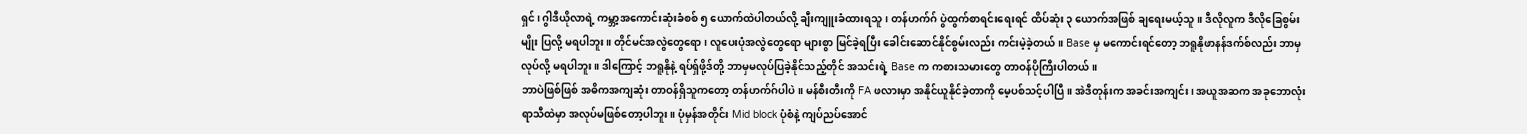ရှင်၊ ဂွါဒီယိုလာရဲ့ ကမ္ဘာ့အကောင်းဆုံးခံစစ် ၅ ယောက်ထဲပါတယ်လို့ ချီးကျူးခံထားရသူ၊ တန်ဟက်ဂ် ပွဲထွက်စာရင်းရေးရင် ထိပ်ဆုံး ၃ ယောက်အဖြစ် ချရေးမယ့်သူ။ ဒီလိုလူက ဒီလိုခြေစွမ်းမျိုး ပြလို့ မရပါဘူး။ တိုင်မင်အလွဲတွေရော၊ လူပေးပုံအလွဲတွေရော များစွာ မြင်ခဲ့ရပြီး ခေါင်းဆောင်နိုင်စွမ်းလည်း ကင်းမဲ့ခဲ့တယ်။ Base မှ မကောင်းရင်တော့ ဘရူနိုဖာနန်ဒက်စ်လည်း ဘာမှလုပ်လို့ မရပါဘူး။ ဒါကြောင့် ဘရူနိုနဲ့ ရပ်ရှ်ဖို့ဒ်တို့ ဘာမှမလုပ်ပြခဲ့နိုင်သည့်တိုင် အသင်းရဲ့ Base က ကစားသမားတွေ တာဝန်ပိုကြီးပါတယ်။
ဘာပဲဖြစ်ဖြစ် အဓိကအကျဆုံး တာဝန်ရှိသူကတော့ တန်ဟက်ဂ်ပါပဲ။ မန်စီးတီးကို FA ဖလားမှာ အနိုင်ယူနိုင်ခဲ့တာကို မေ့ပစ်သင့်ပါပြီ။ အဲဒီတုန်းက အခင်းအကျင်း၊ အယူအဆက အခုဘောလုံးရာသီထဲမှာ အလုပ်မဖြစ်တော့ပါဘူး။ ပုံမှန်အတိုင်း Mid block ပုံစံနဲ့ ကျပ်ညပ်အောင်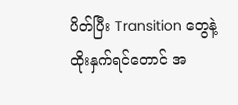ပိတ်ပြီး Transition တွေနဲ့ ထိုးနှက်ရင်တောင် အ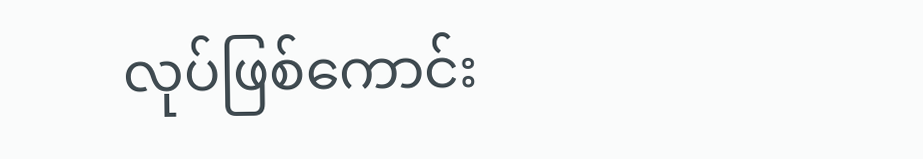လုပ်ဖြစ်ကောင်း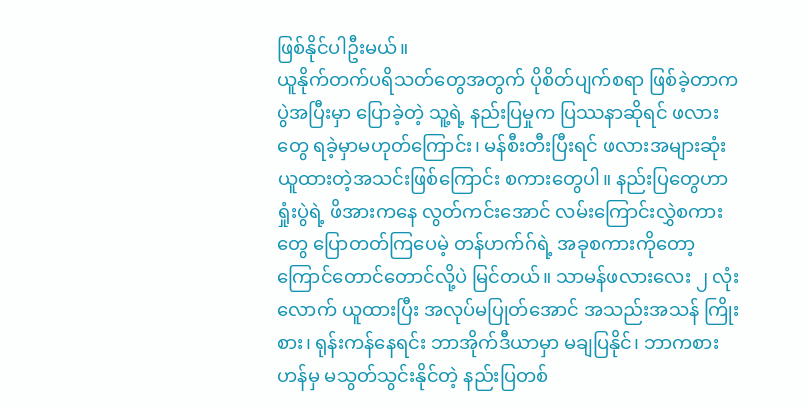ဖြစ်နိုင်ပါဦးမယ်။
ယူနိုက်တက်ပရိသတ်တွေအတွက် ပိုစိတ်ပျက်စရာ ဖြစ်ခဲ့တာက ပွဲအပြီးမှာ ပြောခဲ့တဲ့ သူ့ရဲ့ နည်းပြမှုက ပြဿနာဆိုရင် ဖလားတွေ ရခဲ့မှာမဟုတ်ကြောင်း၊ မန်စီးတီးပြီးရင် ဖလားအများဆုံး ယူထားတဲ့အသင်းဖြစ်ကြောင်း စကားတွေပါ။ နည်းပြတွေဟာ ရှုံးပွဲရဲ့ ဖိအားကနေ လွတ်ကင်းအောင် လမ်းကြောင်းလွှဲစကားတွေ ပြောတတ်ကြပေမဲ့ တန်ဟက်ဂ်ရဲ့ အခုစကားကိုတော့ ကြောင်တောင်တောင်လို့ပဲ မြင်တယ်။ သာမန်ဖလားလေး ၂ လုံးလောက် ယူထားပြီး အလုပ်မပြုတ်အောင် အသည်းအသန် ကြိုးစား၊ ရုန်းကန်နေရင်း ဘာအိုက်ဒီယာမှာ မချပြနိုင်၊ ဘာကစားဟန်မှ မသွတ်သွင်းနိုင်တဲ့ နည်းပြတစ်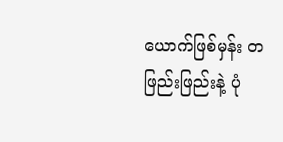ယောက်ဖြစ်မှန်း တဖြည်းဖြည်းနဲ့ ပုံ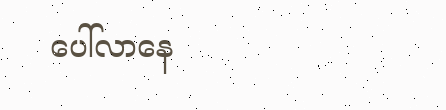ပေါ်လာနေ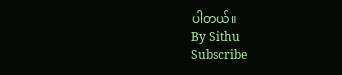ပါတယ်။
By Sithu
Subscribe